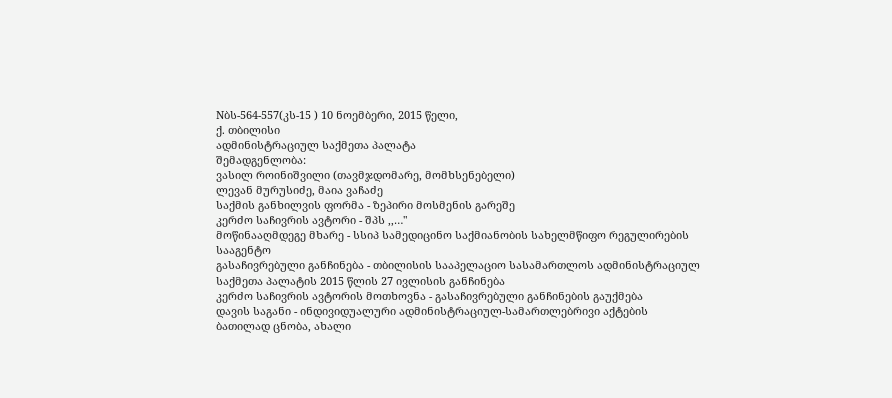Nბს-564-557(კს-15 ) 10 ნოემბერი, 2015 წელი,
ქ. თბილისი
ადმინისტრაციულ საქმეთა პალატა
შემადგენლობა:
ვასილ როინიშვილი (თავმჯდომარე, მომხსენებელი)
ლევან მურუსიძე, მაია ვაჩაძე
საქმის განხილვის ფორმა - ზეპირი მოსმენის გარეშე
კერძო საჩივრის ავტორი - შპს ,,…"
მოწინააღმდეგე მხარე - სსიპ სამედიცინო საქმიანობის სახელმწიფო რეგულირების სააგენტო
გასაჩივრებული განჩინება - თბილისის სააპელაციო სასამართლოს ადმინისტრაციულ საქმეთა პალატის 2015 წლის 27 ივლისის განჩინება
კერძო საჩივრის ავტორის მოთხოვნა - გასაჩივრებული განჩინების გაუქმება
დავის საგანი - ინდივიდუალური ადმინისტრაციულ-სამართლებრივი აქტების ბათილად ცნობა, ახალი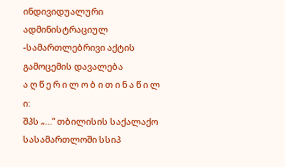ინდივიდუალური ადმინისტრაციულ -სამართლებრივი აქტის გამოცემის დავალება
ა ღ წ ე რ ი ლ ო ბ ი თ ი ნ ა წ ი ლ ი:
შპს „…“ თბილისის საქალაქო სასამართლოში სსიპ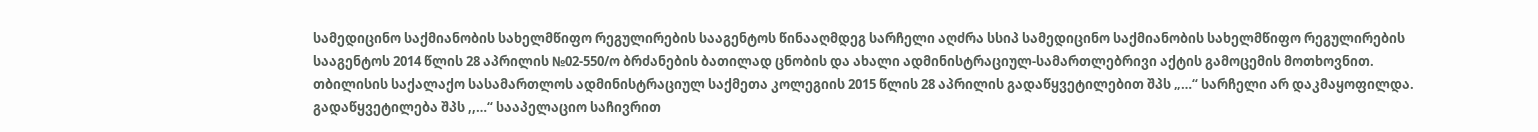სამედიცინო საქმიანობის სახელმწიფო რეგულირების სააგენტოს წინააღმდეგ სარჩელი აღძრა სსიპ სამედიცინო საქმიანობის სახელმწიფო რეგულირების სააგენტოს 2014 წლის 28 აპრილის №02-550/ო ბრძანების ბათილად ცნობის და ახალი ადმინისტრაციულ-სამართლებრივი აქტის გამოცემის მოთხოვნით.
თბილისის საქალაქო სასამართლოს ადმინისტრაციულ საქმეთა კოლეგიის 2015 წლის 28 აპრილის გადაწყვეტილებით შპს „…“ სარჩელი არ დაკმაყოფილდა.
გადაწყვეტილება შპს ,,…“ სააპელაციო საჩივრით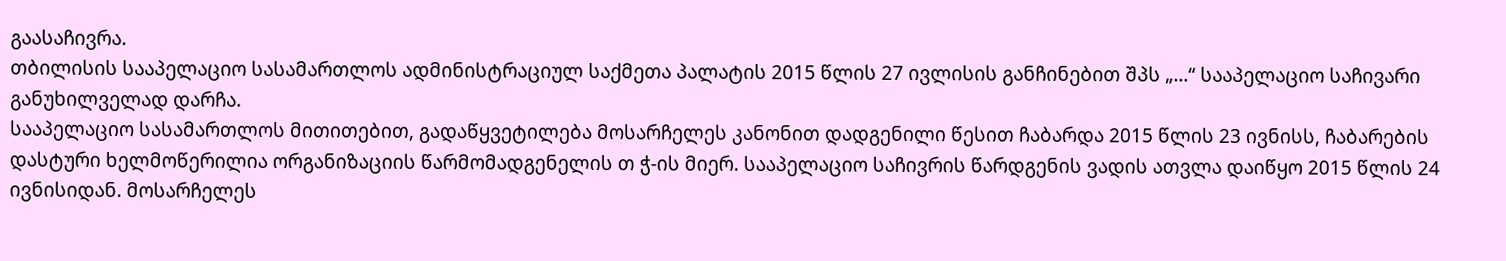გაასაჩივრა.
თბილისის სააპელაციო სასამართლოს ადმინისტრაციულ საქმეთა პალატის 2015 წლის 27 ივლისის განჩინებით შპს „…“ სააპელაციო საჩივარი განუხილველად დარჩა.
სააპელაციო სასამართლოს მითითებით, გადაწყვეტილება მოსარჩელეს კანონით დადგენილი წესით ჩაბარდა 2015 წლის 23 ივნისს, ჩაბარების დასტური ხელმოწერილია ორგანიზაციის წარმომადგენელის თ ჭ-ის მიერ. სააპელაციო საჩივრის წარდგენის ვადის ათვლა დაიწყო 2015 წლის 24 ივნისიდან. მოსარჩელეს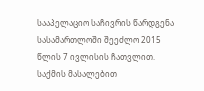სააპელაციო საჩივრის წარდგენა სასამართლოში შეეძლო 2015 წლის 7 ივლისის ჩათვლით. საქმის მასალებით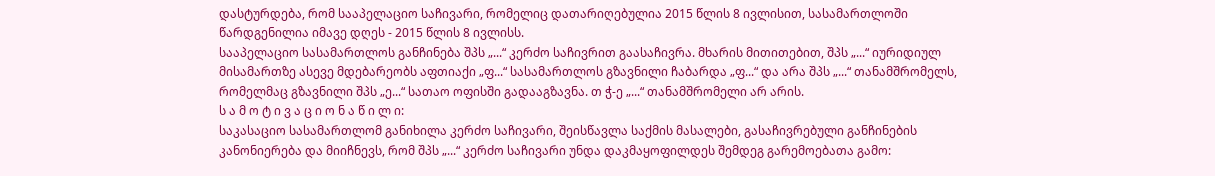დასტურდება, რომ სააპელაციო საჩივარი, რომელიც დათარიღებულია 2015 წლის 8 ივლისით, სასამართლოში წარდგენილია იმავე დღეს - 2015 წლის 8 ივლისს.
სააპელაციო სასამართლოს განჩინება შპს „...“ კერძო საჩივრით გაასაჩივრა. მხარის მითითებით, შპს „...“ იურიდიულ მისამართზე ასევე მდებარეობს აფთიაქი „ფ...“ სასამართლოს გზავნილი ჩაბარდა „ფ...“ და არა შპს „...“ თანამშრომელს, რომელმაც გზავნილი შპს „ე...“ სათაო ოფისში გადააგზავნა. თ ჭ-ე „...“ თანამშრომელი არ არის.
ს ა მ ო ტ ი ვ ა ც ი ო ნ ა წ ი ლ ი:
საკასაციო სასამართლომ განიხილა კერძო საჩივარი, შეისწავლა საქმის მასალები, გასაჩივრებული განჩინების კანონიერება და მიიჩნევს, რომ შპს „...“ კერძო საჩივარი უნდა დაკმაყოფილდეს შემდეგ გარემოებათა გამო: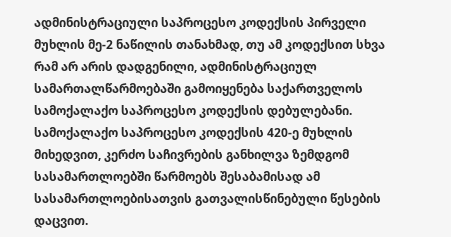ადმინისტრაციული საპროცესო კოდექსის პირველი მუხლის მე-2 ნაწილის თანახმად, თუ ამ კოდექსით სხვა რამ არ არის დადგენილი, ადმინისტრაციულ სამართალწარმოებაში გამოიყენება საქართველოს სამოქალაქო საპროცესო კოდექსის დებულებანი.
სამოქალაქო საპროცესო კოდექსის 420-ე მუხლის მიხედვით, კერძო საჩივრების განხილვა ზემდგომ სასამართლოებში წარმოებს შესაბამისად ამ სასამართლოებისათვის გათვალისწინებული წესების დაცვით.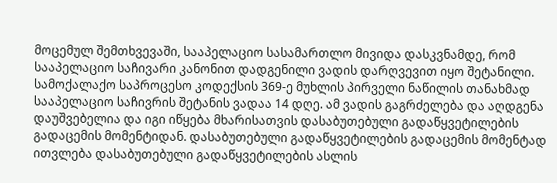მოცემულ შემთხვევაში, სააპელაციო სასამართლო მივიდა დასკვნამდე, რომ სააპელაციო საჩივარი კანონით დადგენილი ვადის დარღვევით იყო შეტანილი.
სამოქალაქო საპროცესო კოდექსის 369-ე მუხლის პირველი ნაწილის თანახმად სააპელაციო საჩივრის შეტანის ვადაა 14 დღე. ამ ვადის გაგრძელება და აღდგენა დაუშვებელია და იგი იწყება მხარისათვის დასაბუთებული გადაწყვეტილების გადაცემის მომენტიდან. დასაბუთებული გადაწყვეტილების გადაცემის მომენტად ითვლება დასაბუთებული გადაწყვეტილების ასლის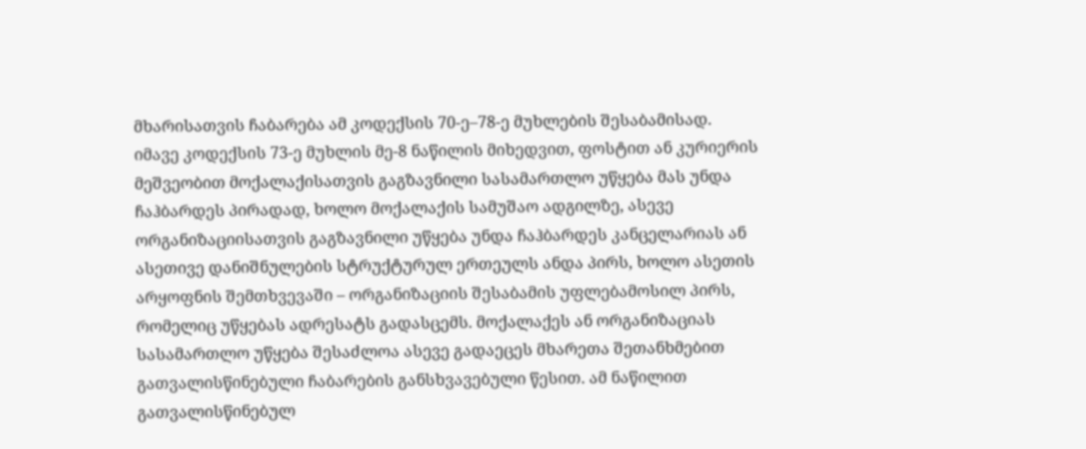მხარისათვის ჩაბარება ამ კოდექსის 70-ე–78-ე მუხლების შესაბამისად.
იმავე კოდექსის 73-ე მუხლის მე-8 ნაწილის მიხედვით, ფოსტით ან კურიერის მეშვეობით მოქალაქისათვის გაგზავნილი სასამართლო უწყება მას უნდა ჩაჰბარდეს პირადად, ხოლო მოქალაქის სამუშაო ადგილზე, ასევე ორგანიზაციისათვის გაგზავნილი უწყება უნდა ჩაჰბარდეს კანცელარიას ან ასეთივე დანიშნულების სტრუქტურულ ერთეულს ანდა პირს, ხოლო ასეთის არყოფნის შემთხვევაში – ორგანიზაციის შესაბამის უფლებამოსილ პირს, რომელიც უწყებას ადრესატს გადასცემს. მოქალაქეს ან ორგანიზაციას სასამართლო უწყება შესაძლოა ასევე გადაეცეს მხარეთა შეთანხმებით გათვალისწინებული ჩაბარების განსხვავებული წესით. ამ ნაწილით გათვალისწინებულ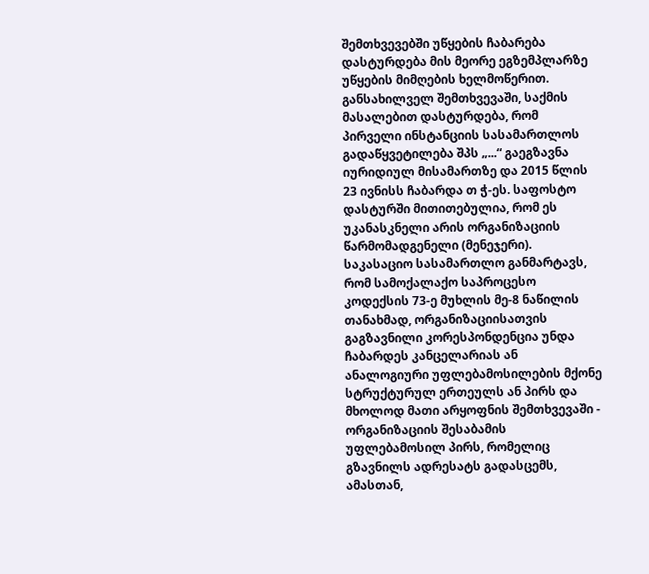შემთხვევებში უწყების ჩაბარება დასტურდება მის მეორე ეგზემპლარზე უწყების მიმღების ხელმოწერით.
განსახილველ შემთხვევაში, საქმის მასალებით დასტურდება, რომ პირველი ინსტანციის სასამართლოს გადაწყვეტილება შპს „...“ გაეგზავნა იურიდიულ მისამართზე და 2015 წლის 23 ივნისს ჩაბარდა თ ჭ-ეს. საფოსტო დასტურში მითითებულია, რომ ეს უკანასკნელი არის ორგანიზაციის წარმომადგენელი (მენეჯერი).
საკასაციო სასამართლო განმარტავს, რომ სამოქალაქო საპროცესო კოდექსის 73-ე მუხლის მე-8 ნაწილის თანახმად, ორგანიზაციისათვის გაგზავნილი კორესპონდენცია უნდა ჩაბარდეს კანცელარიას ან ანალოგიური უფლებამოსილების მქონე სტრუქტურულ ერთეულს ან პირს და მხოლოდ მათი არყოფნის შემთხვევაში - ორგანიზაციის შესაბამის უფლებამოსილ პირს, რომელიც გზავნილს ადრესატს გადასცემს, ამასთან,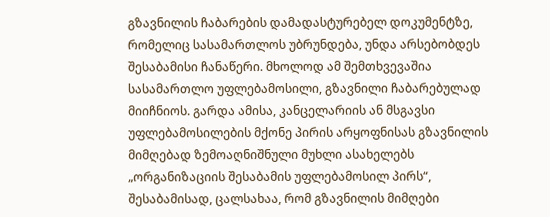გზავნილის ჩაბარების დამადასტურებელ დოკუმენტზე, რომელიც სასამართლოს უბრუნდება, უნდა არსებობდეს შესაბამისი ჩანაწერი. მხოლოდ ამ შემთხვევაშია სასამართლო უფლებამოსილი, გზავნილი ჩაბარებულად მიიჩნიოს. გარდა ამისა, კანცელარიის ან მსგავსი უფლებამოსილების მქონე პირის არყოფნისას გზავნილის მიმღებად ზემოაღნიშნული მუხლი ასახელებს „ორგანიზაციის შესაბამის უფლებამოსილ პირს“, შესაბამისად, ცალსახაა, რომ გზავნილის მიმღები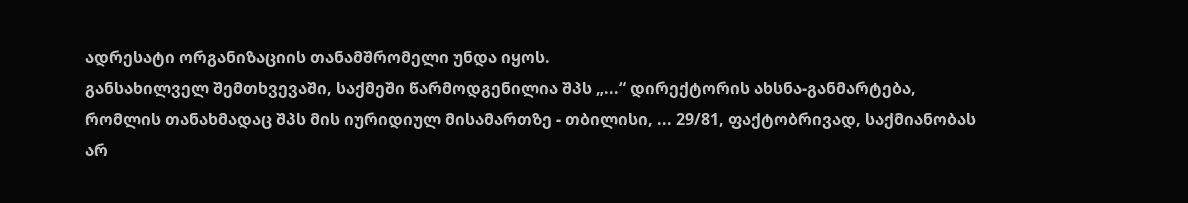ადრესატი ორგანიზაციის თანამშრომელი უნდა იყოს.
განსახილველ შემთხვევაში, საქმეში წარმოდგენილია შპს „...“ დირექტორის ახსნა-განმარტება, რომლის თანახმადაც შპს მის იურიდიულ მისამართზე - თბილისი, ... 29/81, ფაქტობრივად, საქმიანობას არ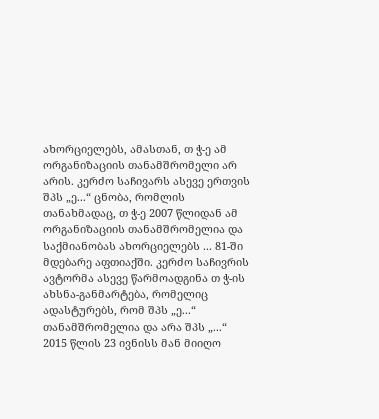ახორციელებს, ამასთან, თ ჭ-ე ამ ორგანიზაციის თანამშრომელი არ არის. კერძო საჩივარს ასევე ერთვის შპს „ე...“ ცნობა, რომლის თანახმადაც, თ ჭ-ე 2007 წლიდან ამ ორგანიზაციის თანამშრომელია და საქმიანობას ახორციელებს ... 81-ში მდებარე აფთიაქში. კერძო საჩივრის ავტორმა ასევე წარმოადგინა თ ჭ-ის ახსნა-განმარტება, რომელიც ადასტურებს, რომ შპს „ე...“ თანამშრომელია და არა შპს „...“ 2015 წლის 23 ივნისს მან მიიღო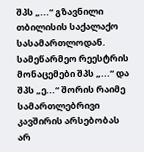შპს „...“ გზავნილი თბილისის საქალაქო სასამართლოდან.
სამეწარმეო რეესტრის მონაცემები შპს „...“ და შპს „ე...“ შორის რაიმე სამართლებრივი კავშირის არსებობას არ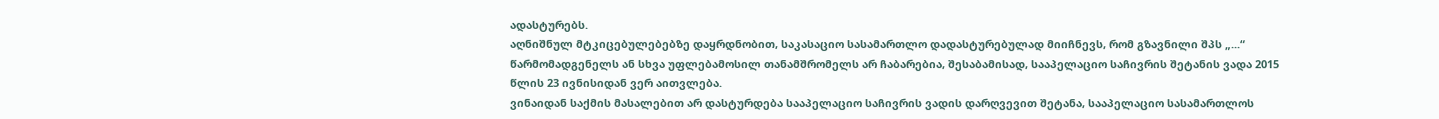ადასტურებს.
აღნიშნულ მტკიცებულებებზე დაყრდნობით, საკასაციო სასამართლო დადასტურებულად მიიჩნევს, რომ გზავნილი შპს „...“ წარმომადგენელს ან სხვა უფლებამოსილ თანამშრომელს არ ჩაბარებია, შესაბამისად, სააპელაციო საჩივრის შეტანის ვადა 2015 წლის 23 ივნისიდან ვერ აითვლება.
ვინაიდან საქმის მასალებით არ დასტურდება სააპელაციო საჩივრის ვადის დარღვევით შეტანა, სააპელაციო სასამართლოს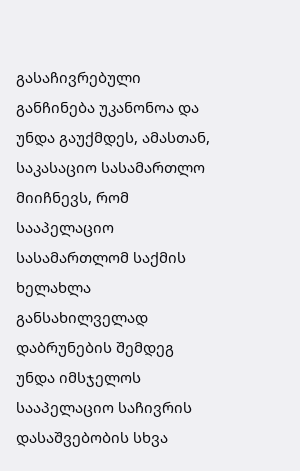გასაჩივრებული განჩინება უკანონოა და უნდა გაუქმდეს, ამასთან, საკასაციო სასამართლო მიიჩნევს, რომ სააპელაციო სასამართლომ საქმის ხელახლა განსახილველად დაბრუნების შემდეგ უნდა იმსჯელოს სააპელაციო საჩივრის დასაშვებობის სხვა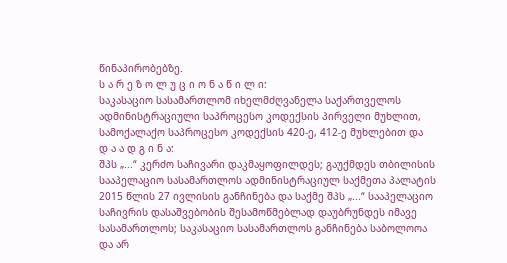წინაპირობებზე.
ს ა რ ე ზ ო ლ უ ც ი ო ნ ა წ ი ლ ი:
საკასაციო სასამართლომ იხელმძღვანელა საქართველოს ადმინისტრაციული საპროცესო კოდექსის პირველი მუხლით, სამოქალაქო საპროცესო კოდექსის 420-ე, 412-ე მუხლებით და
დ ა ა დ გ ი ნ ა:
შპს „...“ კერძო საჩივარი დაკმაყოფილდეს; გაუქმდეს თბილისის სააპელაციო სასამართლოს ადმინისტრაციულ საქმეთა პალატის 2015 წლის 27 ივლისის განჩინება და საქმე შპს „...“ სააპელაციო საჩივრის დასაშვებობის შესამოწმებლად დაუბრუნდეს იმავე სასამართლოს; საკასაციო სასამართლოს განჩინება საბოლოოა და არ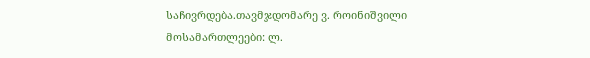საჩივრდება.თავმჯდომარე ვ. როინიშვილი
მოსამართლეები: ლ.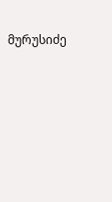მურუსიძე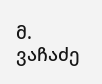მ. ვაჩაძე